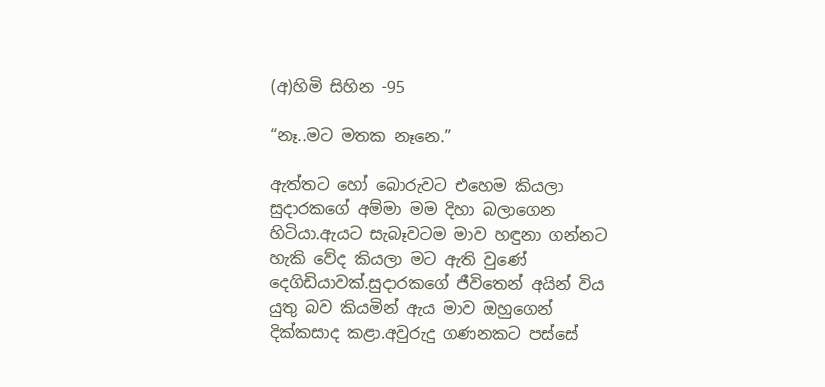(අ)හිමි සිහින -95

“නෑ..මට මතක නෑනෙ.”

ඇත්තට හෝ බොරුවට එහෙම කියලා සුදාරකගේ අම්මා මම දිහා බලාගෙන හිටියා.ඇයට සැබෑවටම මාව හඳුනා ගන්නට හැකි වේද කියලා මට ඇති වුණේ දෙගිඩියාවක්.සුදාරකගේ ජීවිතෙන් අයින් විය යුතු බව කියමින් ඇය මාව ඔහුගෙන් දික්කසාද කළා.අවුරුදු ගණනකට පස්සේ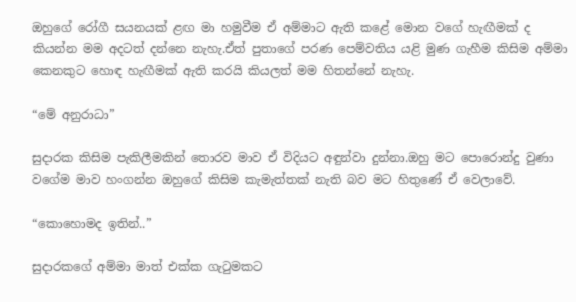ඔහුගේ රෝගී සයනයක් ළඟ මා හමුවීම ඒ අම්මාට ඇති කළේ මොන වගේ හැඟීමක් ද කියන්න මම අදටත් දන්නෙ නැහැ.ඒත් පුතාගේ පරණ පෙම්වතිය යළි මුණ ගැහීම කිසිම අම්මා කෙනකුට හොඳ හැඟීමක් ඇති කරයි කියලත් මම හිතන්නේ නැහැ.

“මේ අනුරාධා”

සුදාරක කිසිම පැකිලීමකින් තොරව මාව ඒ විදියට අඳුන්වා දුන්නා.ඔහු මට පොරොන්දු වුණා වගේම මාව හංගන්න ඔහුගේ කිසිම කැමැත්තක් නැති බව මට හිතුණේ ඒ වෙලාවේ.

“කොහොමද ඉතින්..”

සුදාරකගේ අම්මා මාත් එක්ක ගැටුමකට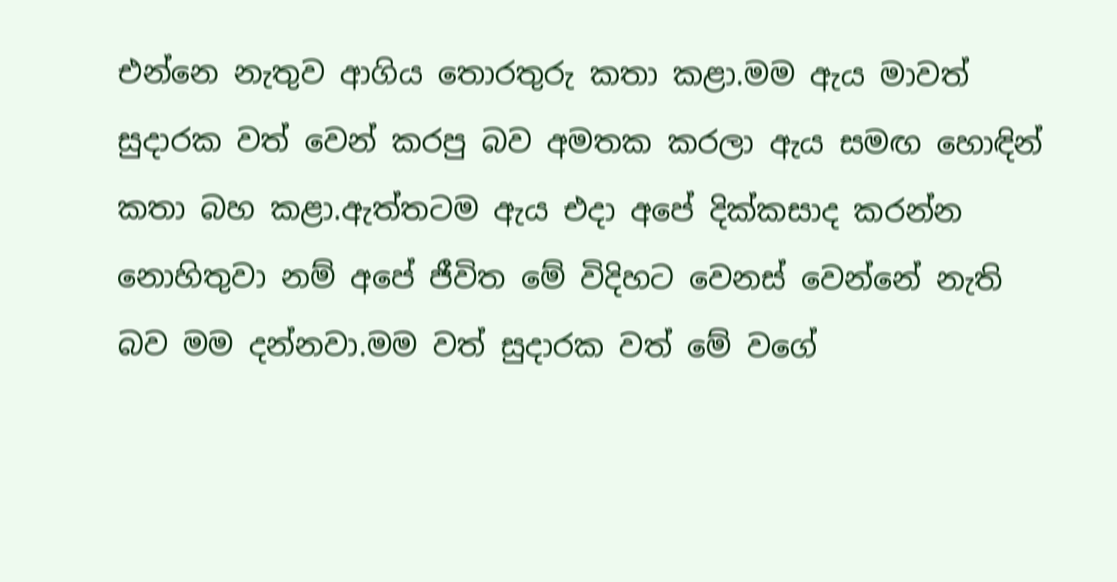එන්නෙ නැතුව ආගිය තොරතුරු කතා කළා.මම ඇය මාවත් සුදාරක වත් වෙන් කරපු බව අමතක කරලා ඇය සමඟ හොඳින් කතා බහ කළා.ඇත්තටම ඇය එදා අපේ දික්කසාද කරන්න නොහිතුවා නම් අපේ ජීවිත මේ විදිහට වෙනස් වෙන්නේ නැති බව මම දන්නවා.මම වත් සුදාරක වත් මේ වගේ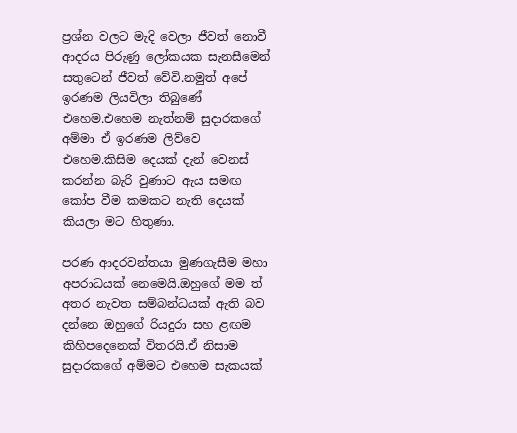ප්‍රශ්න වලට මැදි වෙලා ජීවත් නොවී ආදරය පිරුණු ලෝකයක සැනසීමෙන් සතුටෙන් ජීවත් වේවි.නමුත් අපේ ඉරණම ලියවිලා තිබුණේ එහෙම.එහෙම නැත්නම් සුදාරකගේ අම්මා ඒ ඉරණම ලිව්වෙ එහෙම.කිසිම දෙයක් දැන් වෙනස් කරන්න බැරි වුණාට ඇය සමඟ කෝප වීම කමකට නැති දෙයක් කියලා මට හිතුණා.

පරණ ආදරවන්තයා මුණගැසීම මහා අපරාධයක් නෙමෙයි.ඔහුගේ මම ත් අතර නැවත සම්බන්ධයක් ඇති බව දන්නෙ ඔහුගේ රියදුරා සහ ළඟම කිහිපදෙනෙක් විතරයි.ඒ නිසාම සුදාරකගේ අම්මට එහෙම සැකයක්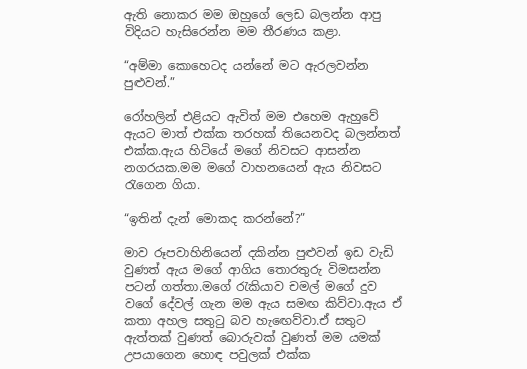ඇති නොකර මම ඔහුගේ ලෙඩ බලන්න ආපු විදියට හැසිරෙන්න මම තීරණය කළා.

“අම්මා කොහෙටද යන්නේ මට ඇරලවන්න පුළුවන්.”

රෝහලින් එළියට ඇවිත් මම එහෙම ඇහුවේ ඇයට මාත් එක්ක තරහක් තියෙනවද බලන්නත් එක්ක.ඇය හිටියේ මගේ නිවසට ආසන්න නගරයක.මම මගේ වාහනයෙන් ඇය නිවසට රැගෙන ගියා.

“ඉතින් දැන් මොකද කරන්නේ?”

මාව රූපවාහිනියෙන් දකින්න පුළුවන් ඉඩ වැඩි වුණත් ඇය මගේ ආගිය තොරතුරු විමසන්න පටන් ගත්තා.මගේ රැකියාව චමල් මගේ දුව වගේ දේවල් ගැන මම ඇය සමඟ කිව්වා.ඇය ඒ කතා අහල සතුටු බව හැඟෙව්වා.ඒ සතුට ඇත්තක් වුණත් බොරුවක් වුණත් මම යමක් උපයාගෙන හොඳ පවුලක් එක්ක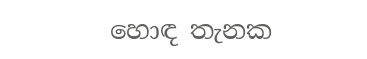හොඳ තැනක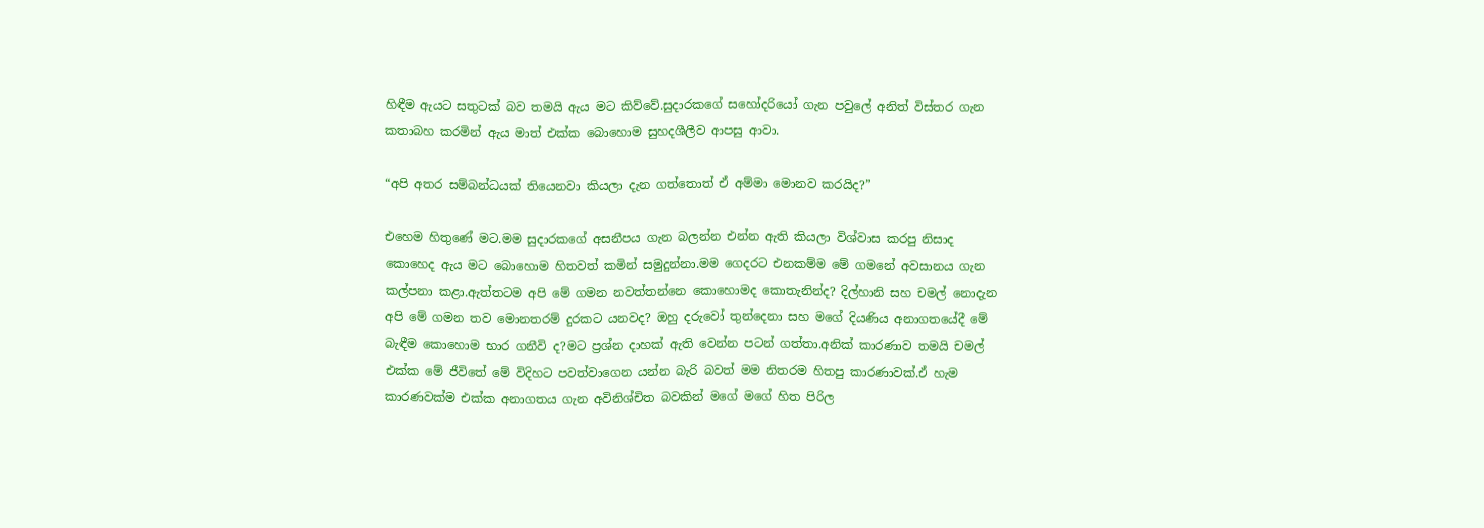හිඳීම ඇයට සතුටක් බව තමයි ඇය මට කිව්වේ.සුදාරකගේ සහෝදරියෝ ගැන පවුලේ අනිත් විස්තර ගැන කතාබහ කරමින් ඇය මාත් එක්ක බොහොම සුහදශීලීව ආපසු ආවා.

“අපි අතර සම්බන්ධයක් තියෙනවා කියලා දැන ගත්තොත් ඒ අම්මා මොනව කරයිද?”

එහෙම හිතුණේ මට.මම සුදාරකගේ අසනීපය ගැන බලන්න එන්න ඇති කියලා විශ්වාස කරපු නිසාද කොහෙද ඇය මට බොහොම හිතවත් කමින් සමුදුන්නා.මම ගෙදරට එනකම්ම මේ ගමනේ අවසානය ගැන කල්පනා කළා.ඇත්තටම අපි මේ ගමන නවත්තන්නෙ කොහොමද කොතැනින්ද? දිල්හානි සහ චමල් නොදැන අපි මේ ගමන තව මොනතරම් දුරකට යනවද? ඔහු දරුවෝ තුන්දෙනා සහ මගේ දියණිය අනාගතයේදී මේ බැඳීම කොහොම භාර ගනීවි ද?මට ප්‍රශ්න දාහක් ඇති වෙන්න පටන් ගත්තා.අනික් කාරණාව තමයි චමල් එක්ක මේ ජීවිතේ මේ විදිහට පවත්වාගෙන යන්න බැරි බවත් මම නිතරම හිතපු කාරණාවක්.ඒ හැම කාරණවක්ම එක්ක අනාගතය ගැන අවිනිශ්චිත බවකින් මගේ මගේ හිත පිරිල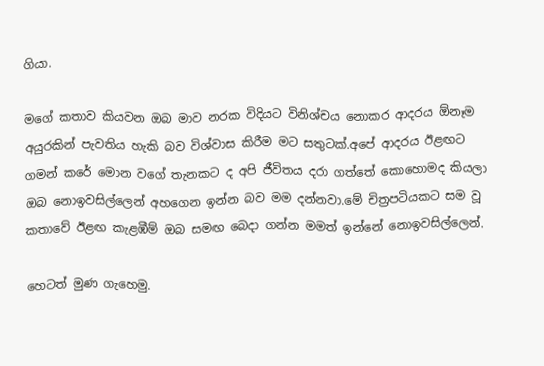ගියා.

මගේ කතාව කියවන ඔබ මාව නරක විදියට විනිශ්චය නොකර ආදරය ඕනෑම අයුරකින් පැවතිය හැකි බව විශ්වාස කිරීම මට සතුටක්.අපේ ආදරය ඊළඟට ගමන් කරේ මොන වගේ තැනකට ද අපි ජීවිතය දරා ගත්තේ කොහොමද කියලා ඔබ නොඉවසිල්ලෙන් අහගෙන ඉන්න බව මම දන්නවා.මේ චිත්‍රපටියකට සම වූ කතාවේ ඊළඟ කැළඹීම් ඔබ සමඟ බෙදා ගන්න මමත් ඉන්නේ නොඉවසිල්ලෙන්.

හෙටත් මුණ ගැහෙමු.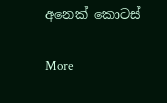අනෙක් කොටස්

More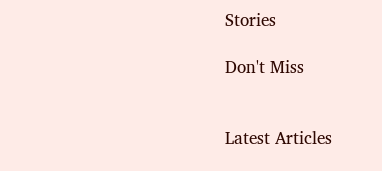Stories

Don't Miss


Latest Articles